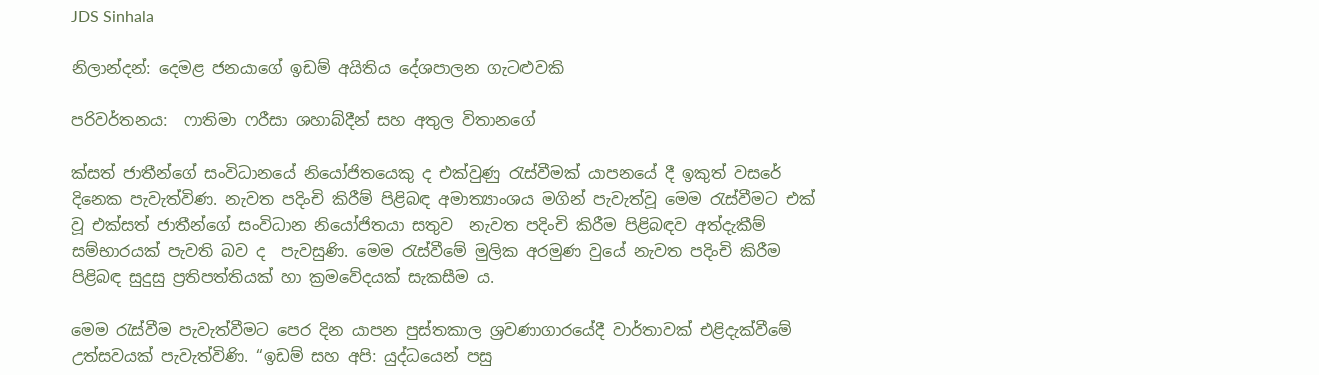JDS Sinhala

නිලාන්දන්: දෙමළ ජනයාගේ ඉඩම් අයිතිය දේශපාලන ගැටළුවකි

පරිවර්තනය:  ෆාතිමා ෆරීසා ශහාබ්දීන් සහ අතුල විතානගේ

ක්සත් ජාතීන්ගේ සංවිධානයේ නියෝජිතයෙකු ද එක්වුණු රැස්වීමක් යාපනයේ දී ඉකුත් වසරේ දිනෙක පැවැත්විණ. නැවත පදිංචි කිරීම් පිළිබඳ අමාත්‍යාංශය මගින් පැවැත්වූ මෙම රැස්වීමට එක් වූ එක්සත් ජාතීන්ගේ සංවිධාන නියෝජිතයා සතුව  නැවත පදිංචි කිරීම පිළිබඳව අත්දැකීම් සම්භාරයක් පැවති බව ද  පැවසුණි. මෙම රැස්වීමේ මුලික අරමුණ වුයේ නැවත පදිංචි කිරීම පිළිබඳ සුදුසු ප්‍රතිපත්තියක් හා ක්‍රමවේදයක් සැකසීම ය.

මෙම රැස්වීම පැවැත්වීමට පෙර දින යාපන පුස්තකාල ශ්‍රවණාගාරයේදී වාර්තාවක් එළිදැක්වීමේ උත්සවයක් පැවැත්විණි. “ඉඩම් සහ අපි: යුද්ධයෙන් පසු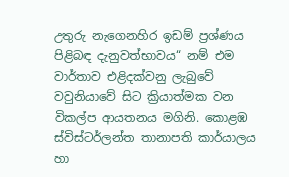උතුරු නැගෙනහිර ඉඩම් ප්‍රශ්ණය පිළිබඳ දැනුවත්භාවය“ නම් එම වාර්තාව එළිදක්වනු ලැබුවේ වවුනියාවේ සිට ක්‍රියාත්මක වන විකල්ප ආයතනය මගිනි. කොළඹ ස්විස්ටර්ලන්ත තානාපති කාර්යාලය හා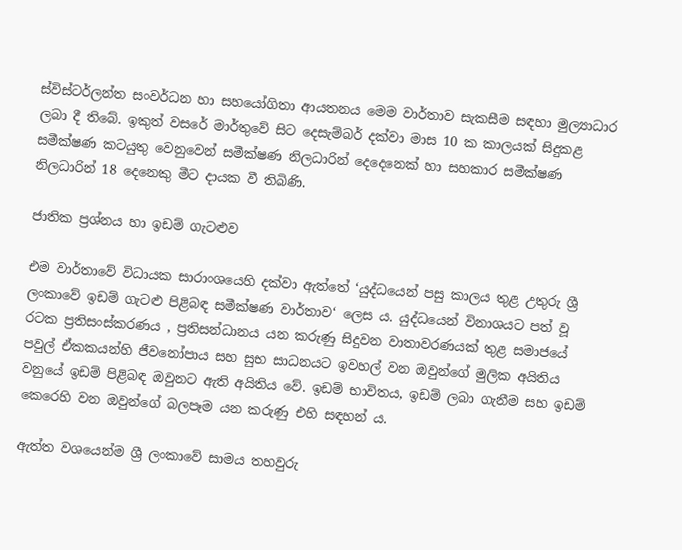ස්විස්ටර්ලන්ත සංවර්ධන හා සහයෝගිතා ආයතනය මෙම වාර්තාව සැකසීම සඳහා මුල්‍යාධාර ලබා දී තිබේ. ඉකුත් වසරේ මාර්තුවේ සිට දෙසැම්බර් දක්වා මාස 10 ක කාලයක් සිදුකළ සමීක්ෂණ කටයුතු වෙනුවෙන් සමීක්ෂණ නිලධාරින් දෙදෙනෙක් හා සහකාර සමීක්ෂණ නිලධාරින් 18 දෙනෙකු මීට දායක වී තිබිණි.

ජාතික ප්‍ර‍ශ්නය හා ඉඩම් ගැටළුව

එම වාර්තාවේ විධායක සාරාංශයෙහි දක්වා ඇත්තේ ‘යුද්ධයෙන් පසු කාලය තුළ උතුරු ශ්‍රී ලංකාවේ ඉඩම් ගැටළු පිළිබඳ සමීක්ෂණ වාර්තාව‘ ලෙස ය. යුද්ධයෙන් විනාශයට පත් වූ රටක ප්‍රතිසංස්කරණය , ප්‍ර‍තිසන්ධානය යන කරුණු සිදුවන වාතාවරණයක් තුළ සමාජයේ  පවුල් ඒකකයන්හි ජීවනෝපාය සහ සුභ සාධනයට ඉවහල් වන ඔවුන්ගේ මුලික අයිතිය වනුයේ ඉඩම් පිළිබඳ ඔවුනට ඇති අයිතිය වේ. ඉඩම් භාවිතය, ඉඩම් ලබා ගැනීම සහ ඉඩම් කෙරෙහි වන ඔවුන්ගේ බලපෑම යන කරුණු එහි සඳහන් ය.

ඇත්ත වශයෙන්ම ශ්‍රී ලංකාවේ සාමය තහවුරු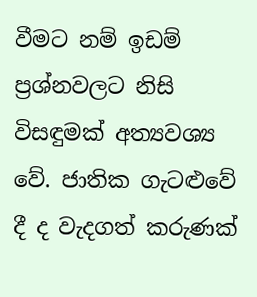වීමට නම් ඉඩම් ප්‍රශ්නවලට නිසි විසඳුමක් අත්‍යවශ්‍ය වේ. ජාතික ගැටළුවේ දී ද වැදගත් කරුණක්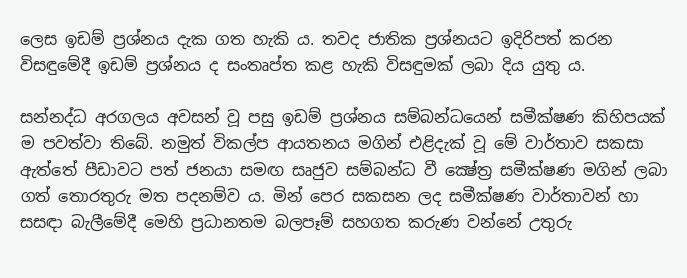ලෙස ඉඩම් ප්‍රශ්නය දැක ගත හැකි ය. තවද ජාතික ප්‍රශ්නයට ඉදිරිපත් කරන විසඳුමේදී ඉඩම් ප්‍රශ්නය ද සංතෘප්ත කළ හැකි විසඳුමක් ලබා දිය යුතු ය.

සන්නද්ධ අරගලය අවසන් වූ පසු ඉඩම් ප්‍රශ්නය සම්බන්ධයෙන් සමීක්ෂණ කිහිපයක් ම පවත්වා තිබේ. නමුත් විකල්ප ආයතනය මගින් එළිදැක් වූ මේ වාර්තාව සකසා ඇත්තේ පීඩාවට පත් ජනයා සමඟ සෘජුව සම්බන්ධ වී ක්‍ෂේත්‍ර සමීක්ෂණ මගින් ලබා ගත් තොරතුරු මත පදනම්ව ය. මින් පෙර සකසන ලද සමීක්ෂණ වාර්තාවන් හා සසඳා බැලීමේදී මෙහි ප්‍රධානතම බලපෑම් සහගත කරුණ වන්නේ උතුරු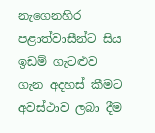නැගෙනහිර පළාත්වාසීන්ට සිය ඉඩම් ගැටළුව ගැන අදහස් කීමට අවස්ථාව ලබා දීම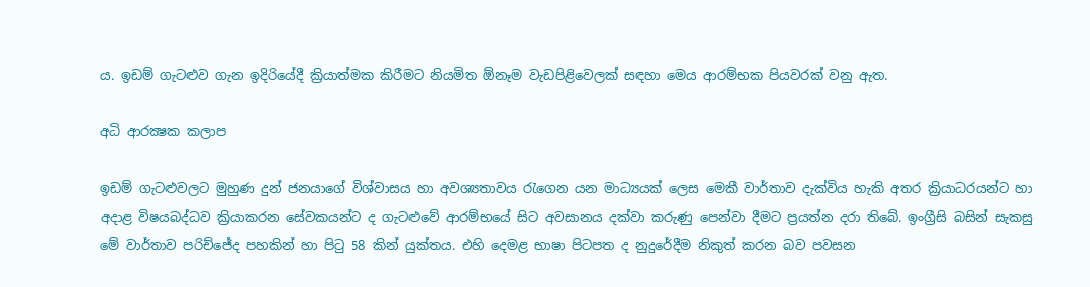ය. ඉඩම් ගැටළුව ගැන ඉදිරියේදී ක්‍රියාත්මක කිරීමට නියමිත ඕනෑම වැඩපිළිවෙලක් සඳහා මෙය ආරම්භක පියවරක් වනු ඇත.

අධි ආරක්‍ෂක කලාප

ඉඩම් ගැටළුවලට මුහුණ දුන් ජනයාගේ විශ්වාසය හා අවශ්‍යතාවය රැගෙන යන මාධ්‍යයක් ලෙස මෙකී වාර්තාව දැක්විය හැකි අතර ක්‍රියාධරයන්ට හා අදාළ විෂයබද්ධව ක්‍රියාකරන සේවකයන්ට ද ගැටළුවේ ආරම්භයේ සිට අවසානය දක්වා කරුණු පෙන්වා දීමට ප්‍රයත්න දරා තිබේ. ඉංග්‍රීසි බසින් සැකසු මේ වාර්තාව පරිච්ජේද පහකින් හා පිටු 58 කින් යුක්තය. එහි දෙමළ භාෂා පිටපත ද නුදුරේදීම නිකුත් කරන බව පවසන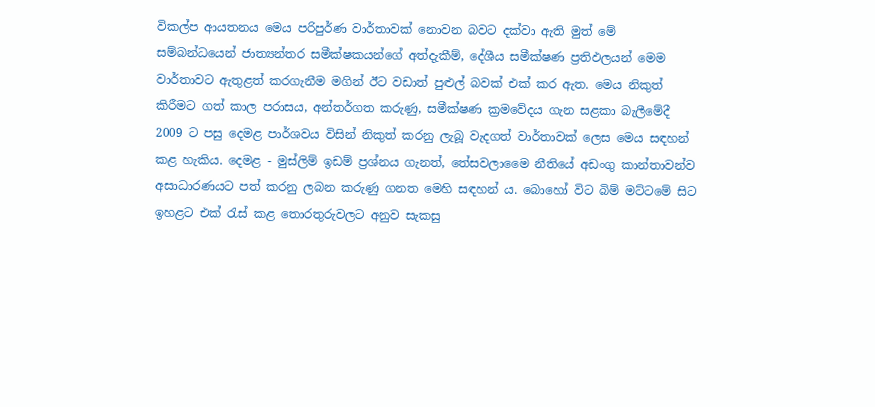විකල්ප ආයතනය මෙය පරිපුර්ණ වාර්තාවක් නොවන බවට දක්වා ඇති මුත් මේ සම්බන්ධයෙන් ජාත්‍යන්තර සමීක්ෂකයන්ගේ අත්දැකීම්, දේශීය සමීක්ෂණ ප්‍රතිඵලයන් මෙම වාර්තාවට ඇතුළත් කරගැනීම මගින් ඊට වඩාත් පුළුල් බවක් එක් කර ඇත. මෙය නිකුත් කිරීමට ගත් කාල පරාසය, අන්තර්ගත කරුණු, සමීක්ෂණ ක්‍රමවේදය ගැන සළකා බැලීමේදී 2009 ට පසු දෙමළ පාර්ශවය විසින් නිකුත් කරනු ලැබූ වැදගත් වාර්තාවක් ලෙස මෙය සඳහන්  කළ හැකිය. දෙමළ - මුස්ලිම් ඉඩම් ප්‍රශ්නය ගැනත්, තේසවලාමෛ නීතියේ අඩංගු කාන්තාවන්ව අසාධාරණයට පත් කරනු ලබන කරුණු ගනත මෙහි සඳහන් ය. බොහෝ විට බිම් මට්ටමේ සිට ඉහළට එක් රැස් කළ තොරතුරුවලට අනුව සැකසු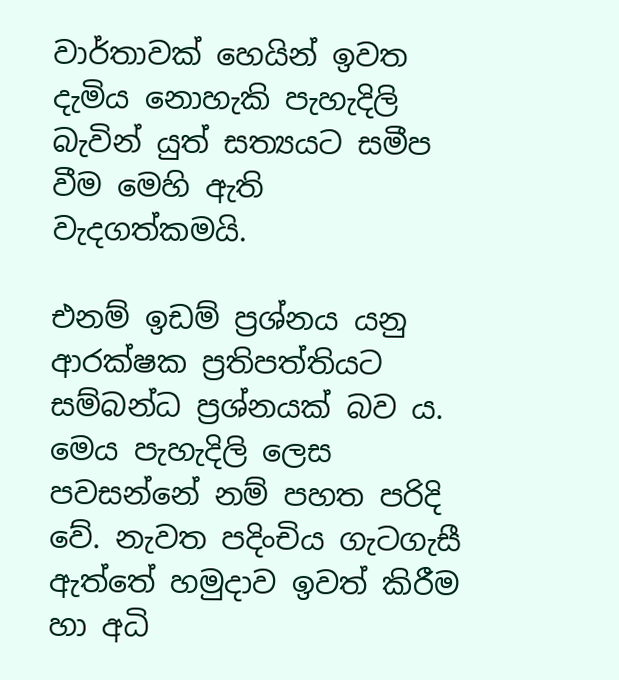වාර්තාවක් හෙයින් ඉවත දැමිය නොහැකි පැහැදිලි බැවින් යුත් සත්‍යයට සමීප වීම මෙහි ඇති වැදගත්කමයි.

එනම් ඉඩම් ප්‍රශ්නය යනු ආරක්ෂක ප්‍රතිපත්තියට සම්බන්ධ ප්‍රශ්නයක් බව ය. මෙය පැහැදිලි ලෙස පවසන්නේ නම් පහත පරිදි වේ. නැවත පදිංචිය ගැටගැසී ඇත්තේ හමුදාව ඉවත් කිරීම හා අධි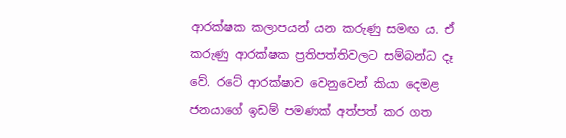ආරක්ෂක කලාපයන් යන කරුණු සමඟ ය. ඒ කරුණු ආරක්ෂක ප්‍රතිපත්තිවලට සම්බන්ධ දෑ වේ. රටේ ආරක්ෂාව වෙනුවෙන් කියා දෙමළ ජනයාගේ ඉඩම් පමණක් අත්පත් කර ගත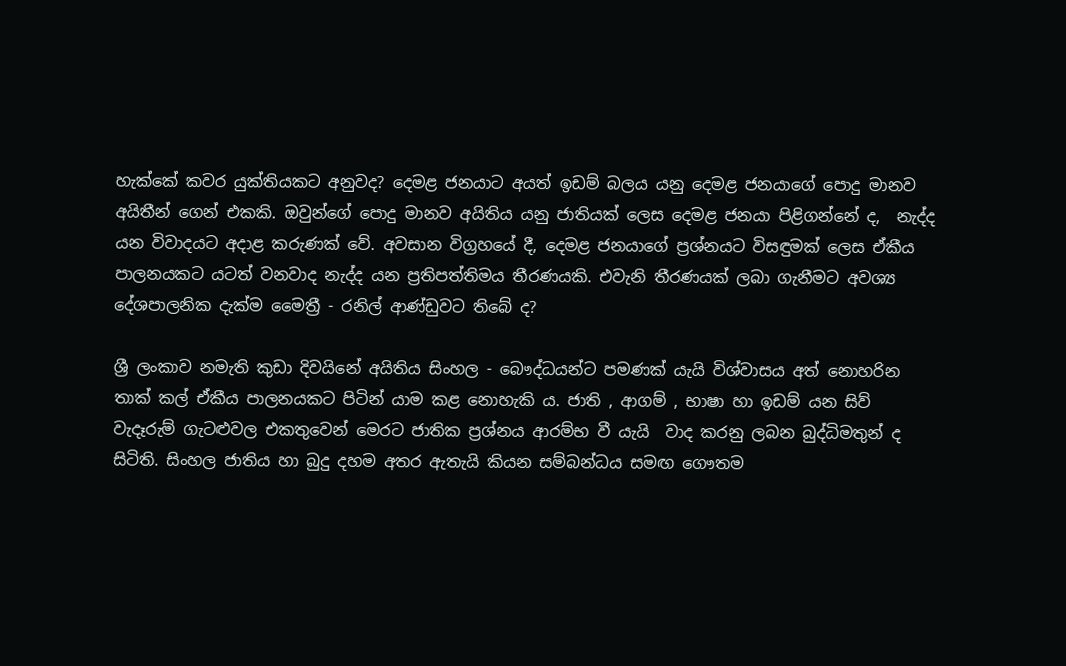හැක්කේ කවර යුක්තියකට අනුවද? දෙමළ ජනයාට අයත් ඉඩම් බලය යනු දෙමළ ජනයාගේ පොදු මානව අයිතීන් ගෙන් එකකි. ඔවුන්ගේ පොදු මානව අයිතිය යනු ජාතියක් ලෙස දෙමළ ජනයා පිළිගන්නේ ද,  නැද්ද යන විවාදයට අදාළ කරුණක් වේ. අවසාන විග්‍ර‍හයේ දී, දෙමළ ජනයාගේ ප්‍රශ්නයට විසඳුමක් ලෙස ඒකීය පාලනයකට යටත් වනවාද නැද්ද යන ප්‍රතිපත්තිමය තීරණයකි. එවැනි තීරණයක් ලබා ගැනීමට අවශ්‍ය දේශපාලනික දැක්ම මෛත්‍රී - රනිල් ආණ්ඩුවට තිබේ ද?

ශ්‍රී ලංකාව නමැති කුඩා දිවයිනේ අයිතිය සිංහල - බෞද්ධයන්ට පමණක් යැයි විශ්වාසය අත් නොහරින තාක් කල් ඒකීය පාලනයකට පිටින් යාම කළ නොහැකි ය. ජාති , ආගම් , භාෂා හා ඉඩම් යන සිව් වැදෑරුම් ගැටළුවල එකතුවෙන් මෙරට ජාතික ප්‍රශ්නය ආරම්භ වී යැයි  වාද කරනු ලබන බුද්ධිමතුන් ද සිටිති. සිංහල ජාතිය හා බුදු දහම අතර ඇතැයි කියන සම්බන්ධය සමඟ ගෞතම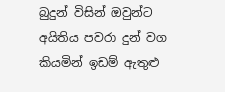බුදුන් විසින් ඔවුන්ට අයිතිය පවරා දුන් වග කියමින් ඉඩම් ඇතුළු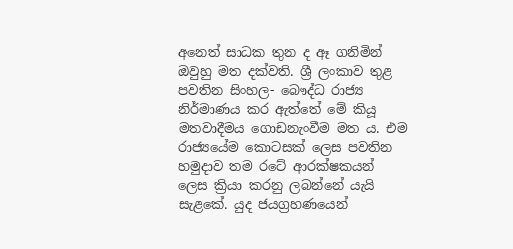අනෙත් සාධක තුන ද ඈ ගනිමින් ඔවුහු මත දක්වති. ශ්‍රී ලංකාව තුළ පවතින සිංහල- බෞද්ධ රාජ්‍ය නිර්මාණය කර ඇත්තේ මේ කියූ මතවාදීමය ගොඩනැංවීම මත ය. එම රාජ්‍යයේම කොටසක් ලෙස පවතින හමුදාව තම රටේ ආරක්ෂකයන් ලෙස ක්‍රියා කරනු ලබන්නේ යැයි සැළකේ. යුද ජයග්‍රහණයෙන්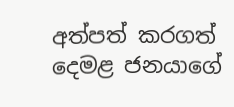අත්පත් කරගත් දෙමළ ජනයාගේ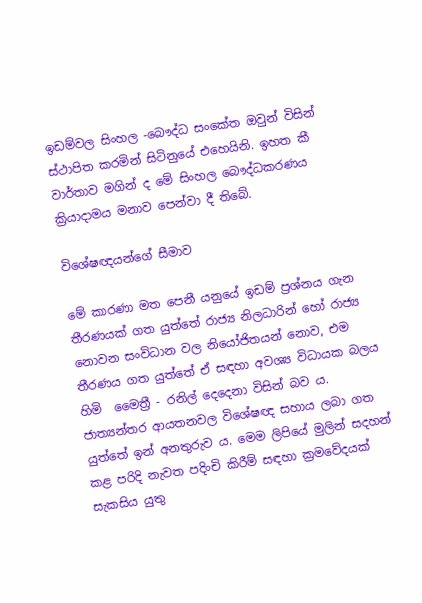ඉඩම්වල සිංහල -බෞද්ධ සංකේත ඔවුන් විසින් ස්ථාපිත කරමින් සිටිනුයේ එහෙයිනි. ඉහත කී වාර්තාව මගින් ද මේ සිංහල බෞද්ධකරණය ක්‍රියාදාමය මනාව පෙන්වා දී තිබේ.

විශේෂඥයන්ගේ සීමාව

මේ කාරණා මත පෙනී යනුයේ ඉඩම් ප්‍රශ්නය ගැන තීරණයක් ගත යුත්තේ රාජ්‍ය නිලධාරින් හෝ රාජ්‍ය නොවන සංවිධාන වල නියෝජිතයන් නොව, එම තීරණය ගත යුත්තේ ඒ සඳහා අවශ්‍ය විධායක බලය හිමි  මෛත්‍රී - රනිල් දෙදෙනා විසින් බව ය. ජාත්‍යන්තර ආයතනවල විශේෂඥ සහාය ලබා ගත යුත්තේ ඉන් අනතුරුව ය. මෙම ලිපියේ මුලින් සදහන්  කළ පරිදි නැවත පදිංචි කිරීම් සඳහා ක්‍රමවේදයක් සැකසිය යුතු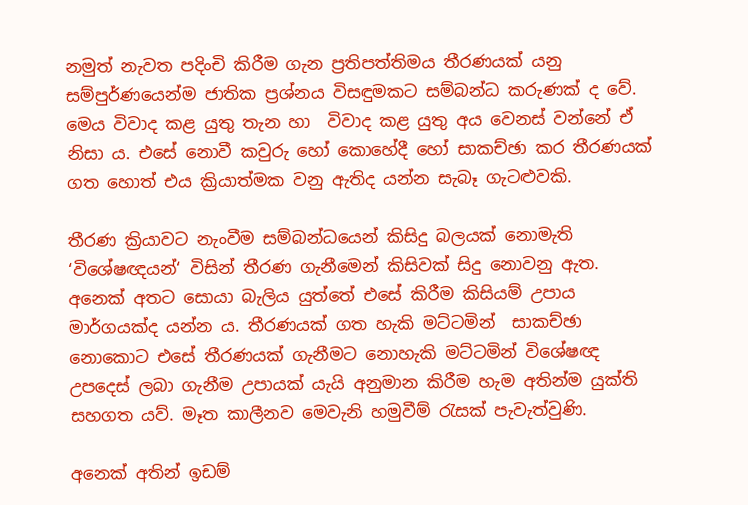නමුත් නැවත පදිංචි කිරීම ගැන ප්‍රතිපත්තිමය තීරණයක් යනු සම්පුර්ණයෙන්ම ජාතික ප්‍රශ්නය විසඳුමකට සම්බන්ධ කරුණක් ද වේ. මෙය විවාද කළ යුතු තැන හා  විවාද කළ යුතු අය වෙනස් වන්නේ ඒ නිසා ය. එසේ නොවී කවුරු හෝ කොහේදී හෝ සාකච්ඡා කර තීරණයක් ගත හොත් එය ක්‍රියාත්මක වනු ඇතිද යන්න සැබෑ ගැටළුවකි.

තීරණ ක්‍රියාවට නැංවීම සම්බන්ධයෙන් කිසිදු බලයක් නොමැති ‘විශේෂඥයන්‘ විසින් තීරණ ගැනීමෙන් කිසිවක් සිදු නොවනු ඇත. අනෙක් අතට සොයා බැලිය යුත්තේ එසේ කිරීම කිසියම් උපාය මාර්ගයක්ද යන්න ය. තීරණයක් ගත හැකි මට්ටමින්  සාකච්ඡා නොකොට එසේ තීරණයක් ගැනීමට නොහැකි මට්ටමින් විශේෂඥ උපදෙස් ලබා ගැනීම උපායක් යැයි අනුමාන කිරීම හැම අතින්ම යුක්ති සහගත යව්. මෑත කාලීනව මෙවැනි හමුවීම් රැසක් පැවැත්වුණි.

අනෙක් අතින් ඉඩම්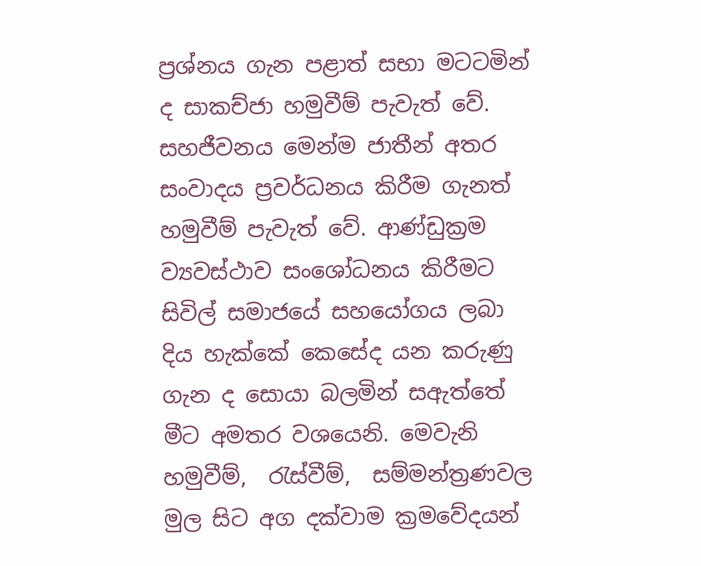ප්‍රශ්නය ගැන පළාත් සභා මටටමින් ද සාකච්ජා හමුවීම් පැවැත් වේ. සහජීවනය මෙන්ම ජාතීන් අතර සංවාදය ප්‍රවර්ධනය කිරීම ගැනත් හමුවීම් පැවැත් වේ. ආණ්ඩුක්‍රම ව්‍යවස්ථාව සංශෝධනය කිරීමට සිවිල් සමාජයේ සහයෝගය ලබා දිය හැක්කේ කෙසේද යන කරුණු ගැන ද සොයා බලමින් සඇත්තේ මීට අමතර වශයෙනි. මෙවැනි හමුවීම්,  රැස්වීම්,  සම්මන්ත්‍රණවල මුල සිට අග දක්වාම ක්‍රමවේදයන්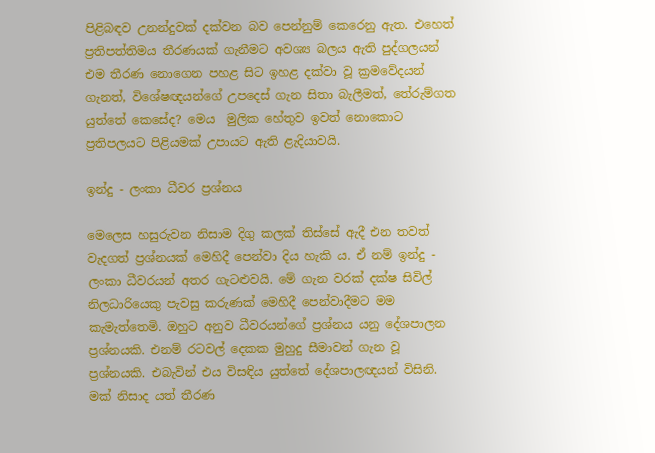පිළිබඳව උනන්දුවක් දක්වන බව පෙන්නුම් කෙරෙනු ඇත. එහෙත් ප්‍රතිපත්තිමය තීරණයක් ගැනීමට අවශ්‍ය බලය ඇති පුද්ගලයන් එම තීරණ නොගෙන පහළ සිට ඉහළ දක්වා වූ ක්‍රමවේදයන් ගැනත්, විශේෂඥයන්ගේ උපදෙස් ගැන සිතා බැලීමත්, තේරුම්ගත යුත්තේ කෙසේද? මෙය  මුලික හේතුව ඉවත් නොකොට ප්‍රතිපලයට පිළියමක් උපායට ඇති ළැදියාවයි.

ඉන්දු - ලංකා ධීවර ප්‍ර‍ශ්නය

මෙලෙස හසුරුවන නිසාම දිගු කලක් තිස්සේ ඇදී එන තවත් වැදගත් ප්‍රශ්නයක් මෙහිදී පෙන්වා දිය හැකි ය. ඒ නම් ඉන්දු - ලංකා ධීවරයන් අතර ගැටළුවයි. මේ ගැන වරක් දක්ෂ සිවිල් නිලධාරියෙකු පැවසු කරුණක් මෙහිදී පෙන්වාදීමට මම කැමැත්තෙමි. ඔහුට අනුව ධීවරයන්ගේ ප්‍රශ්නය යනු දේශපාලන ප්‍රශ්නයකි. එනම් රටවල් දෙකක මුහුදු සීමාවන් ගැන වූ ප්‍රශ්නයකි. එබැවින් එය විසඳිය යුත්තේ දේශපාලඥයන් විසිනි. මක් නිසාද යත් තීරණ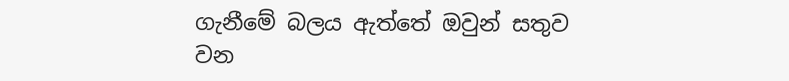ගැනීමේ බලය ඇත්තේ ඔවුන් සතුව වන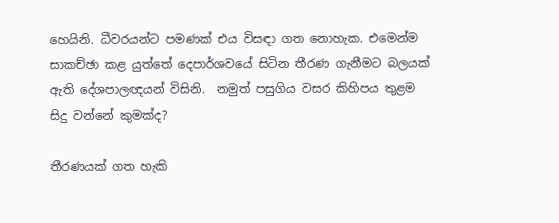හෙයිනි. ධීවරයන්ට පමණක් එය විසඳා ගත නොහැක. එමෙන්ම සාකච්ඡා කළ යුත්තේ දෙපාර්ශවයේ සිටින තීරණ ගැනීමට බලයක් ඇති දේශපාලඥයන් විසිනි.  නමුත් පසුගිය වසර කිහිපය තුළම සිදු වන්නේ කුමක්ද?

තීරණයක් ගත හැකි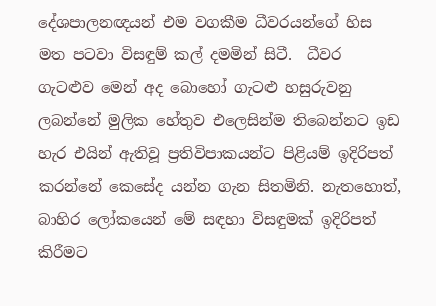දේශපාලනඥයන් එම වගකීම ධීවරයන්ගේ හිස මත පටවා විසඳුම් කල් දමමින් සිටී.  ධීවර ගැටළුව මෙන් අද බොහෝ ගැටළු හසුරුවනු ලබන්නේ මුලික හේතුව එලෙසින්ම තිබෙන්නට ඉඩ හැර එයින් ඇතිවූ ප්‍රතිවිපාකයන්ට පිළියම් ඉදිරිපත් කරන්නේ කෙසේද යන්න ගැන සිතමිනි. නැතහොත්, බාහිර ලෝකයෙන් මේ සඳහා විසඳුමක් ඉදිරිපත් කිරීමට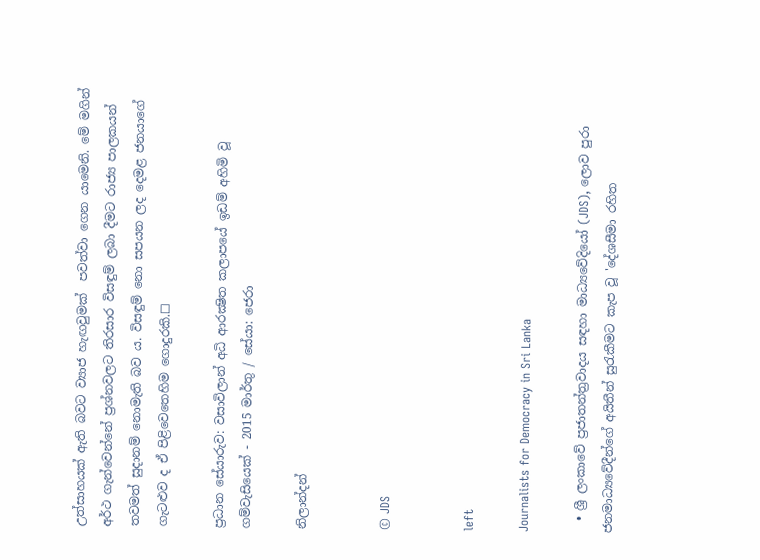උත්සාහයක් ඇති බවට ව්‍යාජ හැඟවුමක්  පවත්වා ගෙන යාමෙනි. මේ මගින් අර්ථ ගැන්වෙන්නේ ප්‍රශ්නවලට තිරසාර විසඳුම් ලබා දීමට රාජ්‍ය පාලකයන් තවමත් සුදානම් නොමැති බව ය. විසඳුම් නො සපයන ලද දෙමළ ජනයාගේ ගැටළුව ද ඒ පිළිවෙතෙහිම ගොදුරකි.☐

ප්‍ර‍ධාන සේයාරුව: වසාවිලාන් අධි ආරක්‍ෂිත කලාපයේ ඉඩම් අහිමි වූ ගම්වැසියෙක් - 2015 මාර්තු / සේයා: ජෙරා

නිලාන්දන්


© JDS


left

Journalists for Democracy in Sri Lanka

  • ශ්‍රී ලංකාවේ ප්‍රජාතන්ත්‍රවාදය සඳහා මාධ්‍යවේදියෝ (JDS), ලොව පුරා ජනමාධ්‍යවේදීන්ගේ අයිතීන් සුරැකීමට කැප වූ 'දේශසීමා රහිත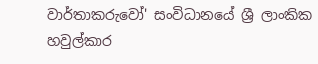වාර්තාකරුවෝ' සංවිධානයේ ශ්‍රී ලාංකික හවුල්කාර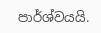පාර්ශ්වයයි.